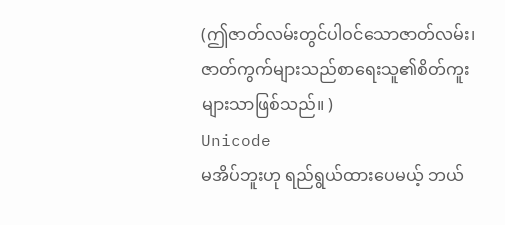(ဤဇာတ်လမ်းတွင်ပါဝင်သောဇာတ်လမ်း၊ဇာတ်ကွက်များသည်စာရေးသူ၏စိတ်ကူးများသာဖြစ်သည်။ )
Unicode
မအိပ်ဘူးဟု ရည်ရွယ်ထားပေမယ့် ဘယ်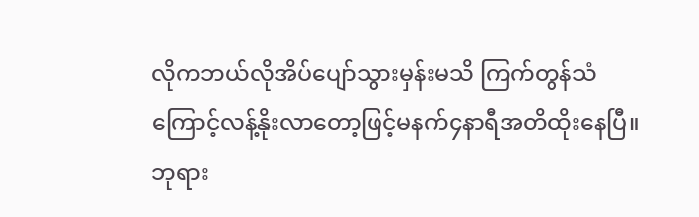လိုကဘယ်လိုအိပ်ပျော်သွားမှန်းမသိ ကြက်တွန်သံကြောင့်လန့်နိုးလာတော့ဖြင့်မနက်၄နာရီအတိထိုးနေပြီ။
ဘုရား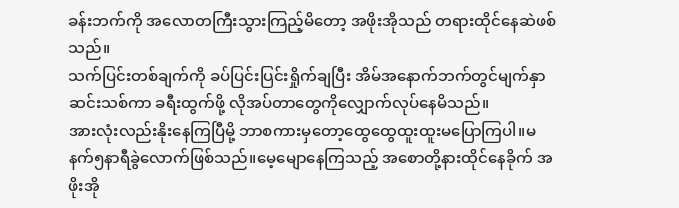ခန်းဘက်ကို အလောတကြီးသွားကြည့်မိတော့ အဖိုးအိုသည် တရားထိုင်နေဆဲဖစ်သည်။
သက်ပြင်းတစ်ချက်ကို ခပ်ပြင်းပြင်းရှိုက်ချပြီး အိမ်အနောက်ဘက်တွင်မျက်နှာဆင်းသစ်ကာ ခရီးထွက်ဖို့ လိုအပ်တာတွေကိုလျှောက်လုပ်နေမိသည်။
အားလုံးလည်းနိုးနေကြပြီမို့ ဘာစကားမှတော့ထွေထွေထူးထူးမပြောကြပါ။မနက်၅နာရီခွဲလောက်ဖြစ်သည်။မေ့မျောနေကြသည့် အစောတို့နားထိုင်နေခိုက် အဖိုးအို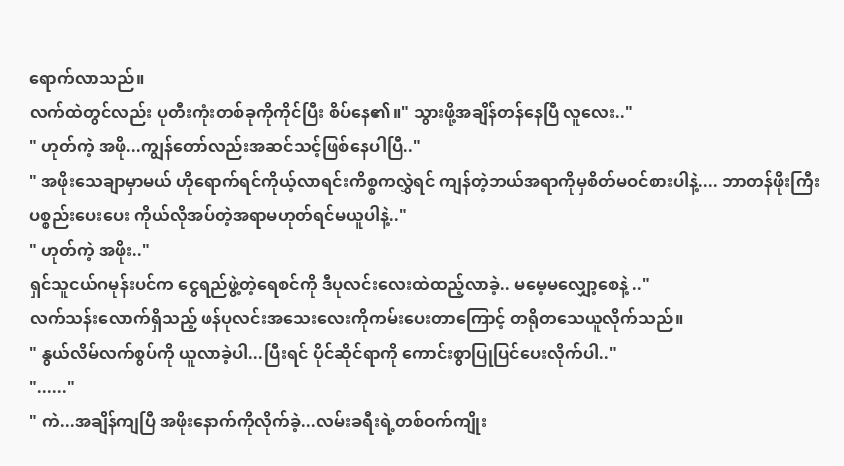ရောက်လာသည်။
လက်ထဲတွင်လည်း ပုတီးကုံးတစ်ခုကိုကိုင်ပြီး စိပ်နေ၏။" သွားဖို့အချိန်တန်နေပြီ လူလေး.."
" ဟုတ်ကဲ့ အဖို...ကျွန်တော်လည်းအဆင်သင့်ဖြစ်နေပါပြီ.."
" အဖိုးသေချာမှာမယ် ဟိုရောက်ရင်ကိုယ့်လာရင်းကိစ္စကလွှဲရင် ကျန်တဲ့ဘယ်အရာကိုမှစိတ်မဝင်စားပါနဲ့.... ဘာတန်ဖိုးကြီးပစ္စည်းပေးပေး ကိုယ်လိုအပ်တဲ့အရာမဟုတ်ရင်မယူပါနဲ့.."
" ဟုတ်ကဲ့ အဖိုး.."
ရှင်သူငယ်ဂမုန်းပင်က ငွေရည်ဖွဲ့တဲ့ရေစင်ကို ဒီပုလင်းလေးထဲထည့်လာခဲ့.. မမေ့မလျှော့စေနဲ့ .."
လက်သန်းလောက်ရှိသည့် ဖန်ပုလင်းအသေးလေးကိုကမ်းပေးတာကြောင့် တရိုတသေယူလိုက်သည်။
" နွယ်လိမ်လက်စွပ်ကို ယူလာခဲ့ပါ...ပြီးရင် ပိုင်ဆိုင်ရာကို ကောင်းစွာပြုပြင်ပေးလိုက်ပါ.."
"......"
" ကဲ...အချိန်ကျပြီ အဖိုးနောက်ကိုလိုက်ခဲ့...လမ်းခရီးရဲ့တစ်ဝက်ကျိုး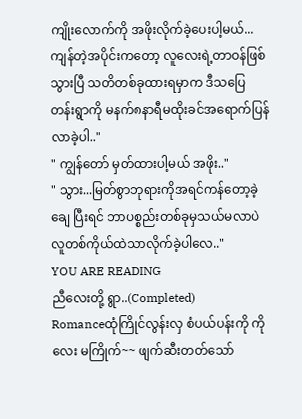ကျိုးလောက်ကို အဖိုးလိုက်ခဲ့ပေးပါ့မယ်...ကျန်တဲ့အပိုင်းကတော့ လူလေးရဲ့တာဝန်ဖြစ်သွားပြီ သတိတစ်ခုထားရမှာက ဒီသပြေတန်းရွာကို မနက်၈နာရီမထိုးခင်အရောက်ပြန်လာခဲ့ပါ.."
" ကျွန်တော် မှတ်ထားပါ့မယ် အဖိုး.."
" သွား...မြတ်စွာဘုရားကိုအရင်ကန်တော့ခဲ့ချေ ပြီးရင် ဘာပစ္စည်းတစ်ခုမှသယ်မလာပဲ လူတစ်ကိုယ်ထဲသာလိုက်ခဲ့ပါလေ.."
YOU ARE READING
ညီလေးတို့ ရွာ..(Completed)
Romanceထုံကြိုင်လွန်းလှ စံပယ်ပန်းကို ကိုလေး မကြိုက်~~ ဖျက်ဆီးတတ်သော်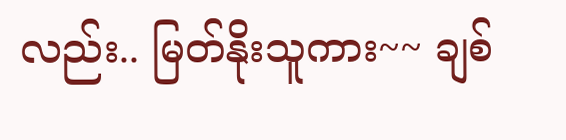လည်း.. မြတ်နိုးသူကား~~ ချစ်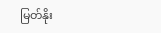မြတ်နိုး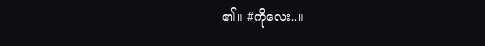၏။ #ကိုလေး..။